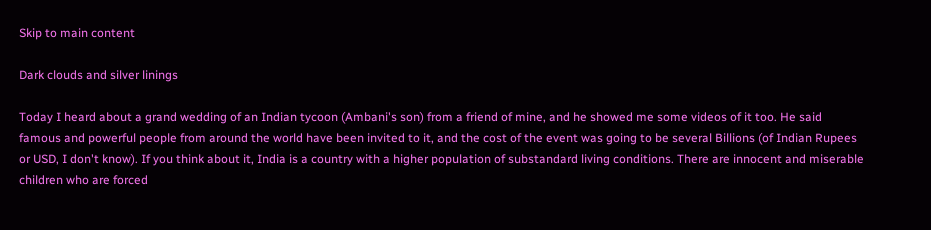Skip to main content

Dark clouds and silver linings

Today I heard about a grand wedding of an Indian tycoon (Ambani's son) from a friend of mine, and he showed me some videos of it too. He said famous and powerful people from around the world have been invited to it, and the cost of the event was going to be several Billions (of Indian Rupees or USD, I don't know). If you think about it, India is a country with a higher population of substandard living conditions. There are innocent and miserable children who are forced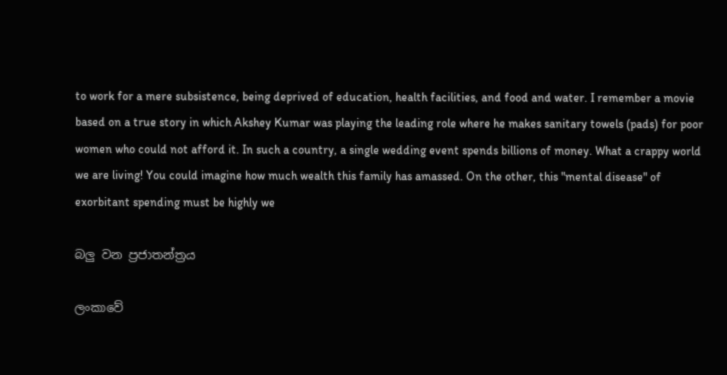to work for a mere subsistence, being deprived of education, health facilities, and food and water. I remember a movie based on a true story in which Akshey Kumar was playing the leading role where he makes sanitary towels (pads) for poor women who could not afford it. In such a country, a single wedding event spends billions of money. What a crappy world we are living! You could imagine how much wealth this family has amassed. On the other, this "mental disease" of exorbitant spending must be highly we

බලු වන ප්‍රජාතන්ත්‍රය

ලංකාවේ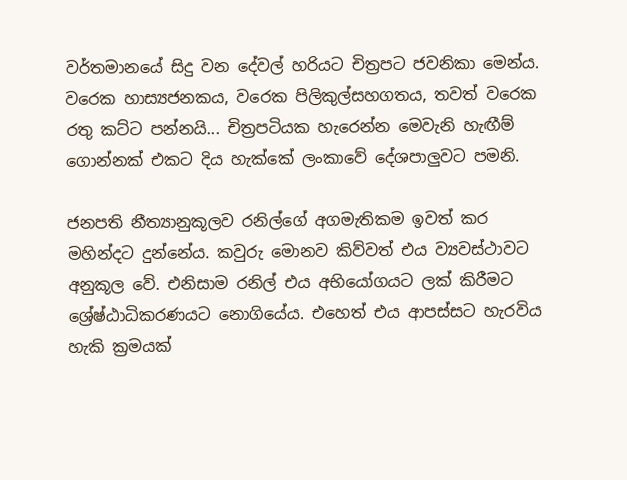වර්තමානයේ සිදු වන දේවල් හරියට චිත්‍රපට ජවනිකා මෙන්ය. වරෙක හාස්‍යජනකය, වරෙක පිලිකුල්සහගතය, තවත් වරෙක රතු කට්ට පන්නයි... චිත්‍රපටියක හැරෙන්න මෙවැනි හැඟීම් ගොන්නක් එකට දිය හැක්කේ ලංකාවේ දේශපාලුවට පමනි.

ජනපති නීත්‍යානුකූලව රනිල්ගේ අගමැතිකම ඉවත් කර මහින්දට දුන්නේය. කවුරු මොනව කිව්වත් එය ව්‍යවස්ථාවට අනුකූල වේ. එනිසාම රනිල් එය අභියෝගයට ලක් කිරීමට ශ්‍රේෂ්ඨාධිකරණයට නොගියේය. එහෙත් එය ආපස්සට හැරවිය හැකි ක්‍රමයක්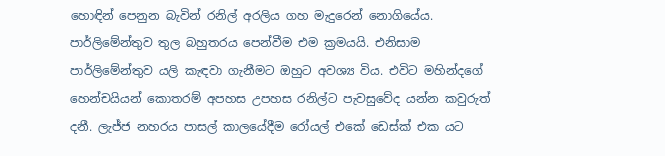හොඳින් පෙනුන බැවින් රනිල් අරලිය ගහ මැදුරෙන් නොගියේය. පාර්ලිමේන්තුව තුල බහුතරය පෙන්වීම එම ක්‍රමයයි. එනිසාම පාර්ලිමේන්තුව යලි කැඳවා ගැනීමට ඔහුට අවශ්‍ය විය. එවිට මහින්දගේ හෙන්චයියන් කොතරම් අපහස උපහස රනිල්ට පැවසුවේද යන්න කවුරුත් දනී. ලැජ්ජ නහරය පාසල් කාලයේදීම රෝයල් එකේ ඩෙස්ක් එක යට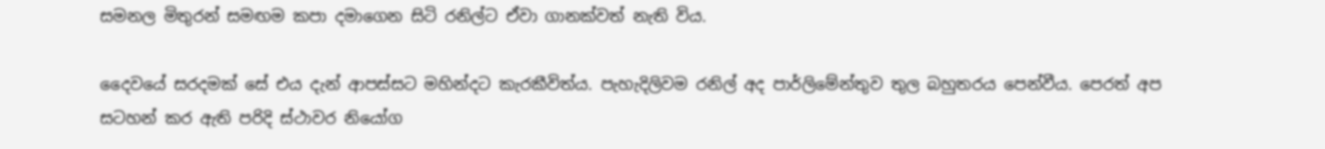සමනල මිතුරන් සමඟම කපා දමාගෙන සිටි රනිල්ට ඒවා ගානක්වත් නැති විය.

දෛවයේ සරදමක් සේ එය දැන් ආපස්සට මහින්දට කැරකීවිත්ය. පැහැදිලිවම රනිල් අද පාර්ලිමේන්තුව තුල බහුතරය පෙන්වීය. පෙරත් අප සටහන් කර ඇති පරිදි ස්ථාවර නියෝග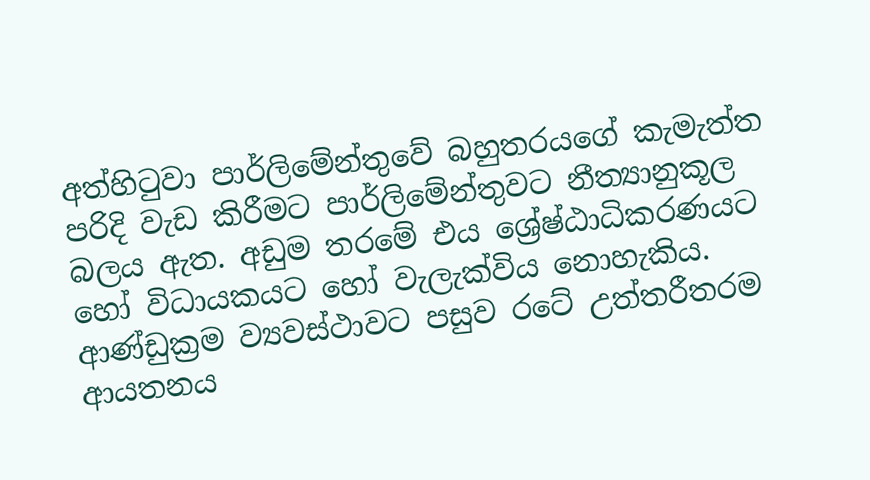අත්හිටුවා පාර්ලිමේන්තුවේ බහුතරයගේ කැමැත්ත පරිදි වැඩ කිරීමට පාර්ලිමේන්තුවට නීත්‍යානුකූල බලය ඇත. අඩුම තරමේ එය ශ්‍රේෂ්ඨාධිකරණයට හෝ විධායකයට හෝ වැලැක්විය නොහැකිය. ආණ්ඩුක්‍රම ව්‍යවස්ථාවට පසුව රටේ උත්තරීතරම ආයතනය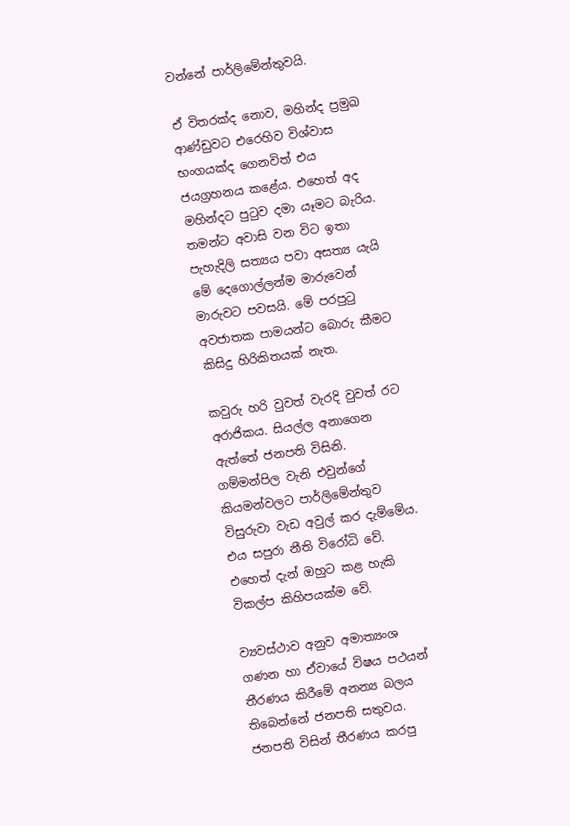වන්නේ පාර්ලිමේන්තුවයි.

ඒ විතරක්ද නොව, මහින්ද ප්‍රමුඛ ආණ්ඩුවට එරෙහිව විශ්වාස භංගයක්ද ගෙනවිත් එය ජයග්‍රහනය කළේය. එහෙත් අද මහින්දට පුටුව දමා යෑමට බැරිය. තමන්ට අවාසි වන විට ඉතා පැහැදිලි සත්‍යය පවා අසත්‍ය යැයි මේ දෙගොල්ලන්ම මාරුවෙන් මාරුවට පවසයි. මේ පරපුටු අවජාතක පාමයන්ට බොරු කීමට කිසිදු හිරිකිතයක් නැත.

කවුරු හරි වුවත් වැරදි වුවත් රට අරාජිකය. සියල්ල අනාගෙන ඇත්තේ ජනපති විසිනි. ගම්මන්පිල වැනි එවුන්ගේ කියමන්වලට පාර්ලිමේන්තුව විසුරුවා වැඩ අවුල් කර දැම්මේය. එය සපුරා නීති විරෝධි වේ. එහෙත් දැන් ඔහුට කළ හැකි විකල්ප කිහිපයක්ම වේ.

ව්‍යවස්ථාව අනුව අමාත්‍යංශ ගණන හා ඒවායේ විෂය පථයන් තීරණය කිරීමේ අනන්‍ය බලය තිබෙන්නේ ජනපති සතුවය. ජනපති විසින් තීරණය කරපු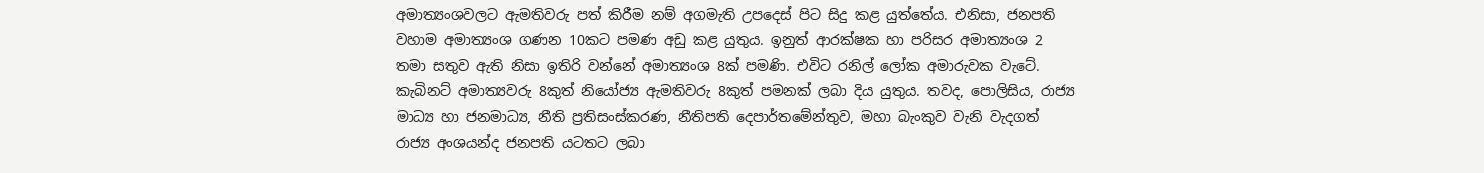අමාත්‍යංශවලට ඇමතිවරු පත් කිරීම නම් අගමැති උපදෙස් පිට සිදු කළ යුත්තේය. එනිසා, ජනපති වහාම අමාත්‍යංශ ගණන 10කට පමණ අඩු කළ යුතුය. ඉනුත් ආරක්ෂක හා පරිසර අමාත්‍යංශ 2 තමා සතුව ඇති නිසා ඉතිරි වන්නේ අමාත්‍යංශ 8ක් පමණි. එවිට රනිල් ලෝක අමාරුවක වැටේ. කැබිනට් අමාත්‍යවරු 8කුත් නියෝජ්‍ය ඇමතිවරු 8කුත් පමනක් ලබා දිය යුතුය. තවද, පොලිසිය, රාජ්‍ය මාධ්‍ය හා ජනමාධ්‍ය, නීති ප්‍රතිසංස්කරණ, නීතිපති දෙපාර්තමේන්තුව, මහා බැංකුව වැනි වැදගත් රාජ්‍ය අංශයන්ද ජනපති යටතට ලබා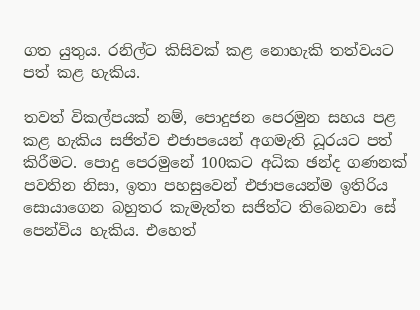ගත යුතුය. රනිල්ට කිසිවක් කළ නොහැකි තත්වයට පත් කළ හැකිය.

තවත් විකල්පයක් නම්, පොදුජන පෙරමුන සහය පළ කළ හැකිය සජිත්ව එජාපයෙන් අගමැති ධූරයට පත් කිරීමට. පොදු පෙරමුනේ 100කට අධික ඡන්ද ගණනක් පවතින නිසා, ඉතා පහසුවෙන් එජාපයෙන්ම ඉතිරිය සොයාගෙන බහුතර කැමැත්ත සජිත්ට තිබෙනවා සේ පෙන්විය හැකිය. එහෙත්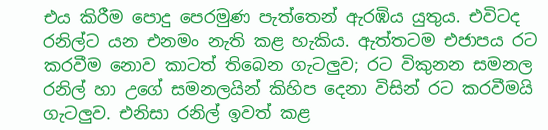එය කිරීම පොදු පෙරමුණ පැත්තෙන් ඇරඹිය යුතුය. එවිටද රනිල්ට යන එනමං නැති කළ හැකිය. ඇත්තටම එජාපය රට කරවීම නොව කාටත් තිබෙන ගැටලුව; රට විකුනන සමනල රනිල් හා උගේ සමනලයින් කිහිප දෙනා විසින් රට කරවීමයි ගැටලුව. එනිසා රනිල් ඉවත් කළ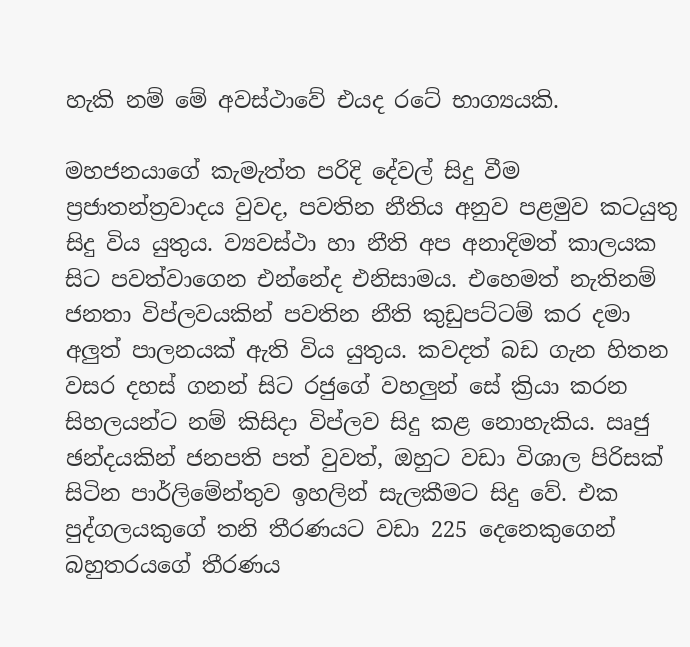හැකි නම් මේ අවස්ථාවේ එයද රටේ භාග්‍යයකි.

මහජනයාගේ කැමැත්ත පරිදි දේවල් සිදු වීම ප්‍රජාතන්ත්‍රවාදය වුවද, පවතින නීතිය අනුව පළමුව කටයුතු සිදු විය යුතුය. ව්‍යවස්ථා හා නීති අප අනාදිමත් කාලයක සිට පවත්වාගෙන එන්නේද එනිසාමය. එහෙමත් නැතිනම් ජනතා විප්ලවයකින් පවතින නීති කුඩුපට්ටම් කර දමා අලුත් පාලනයක් ඇති විය යුතුය. කවදත් බඩ ගැන හිතන වසර දහස් ගනන් සිට රජුගේ වහලුන් සේ ක්‍රියා කරන සිහලයන්ට නම් කිසිදා විප්ලව සිදු කළ නොහැකිය. ඍජු ඡන්දයකින් ජනපති පත් වුවත්, ඔහුට වඩා විශාල පිරිසක් සිටින පාර්ලිමේන්තුව ඉහලින් සැලකීමට සිදු වේ. එක පුද්ගලයකුගේ තනි තීරණයට වඩා 225 දෙනෙකුගෙන් බහුතරයගේ තීරණය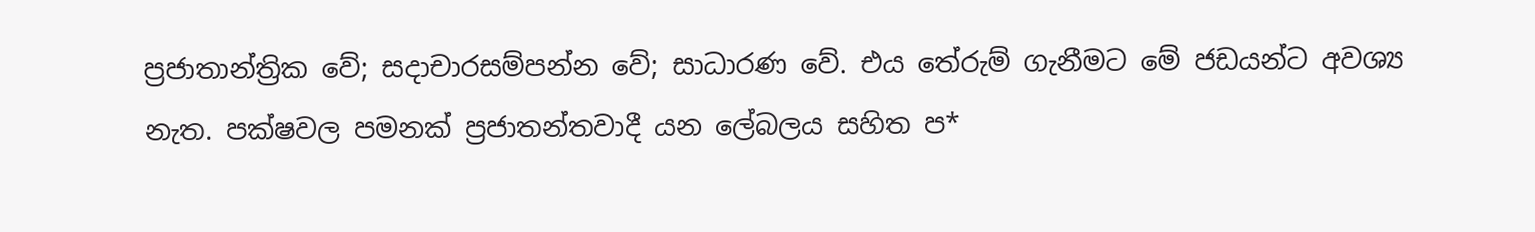ප්‍රජාතාන්ත්‍රික වේ; සදාචාරසම්පන්න වේ; සාධාරණ වේ. එය තේරුම් ගැනීමට මේ ජඩයන්ට අවශ්‍ය නැත. පක්ෂවල පමනක් ප්‍රජාතන්තවාදී යන ලේබලය සහිත ප*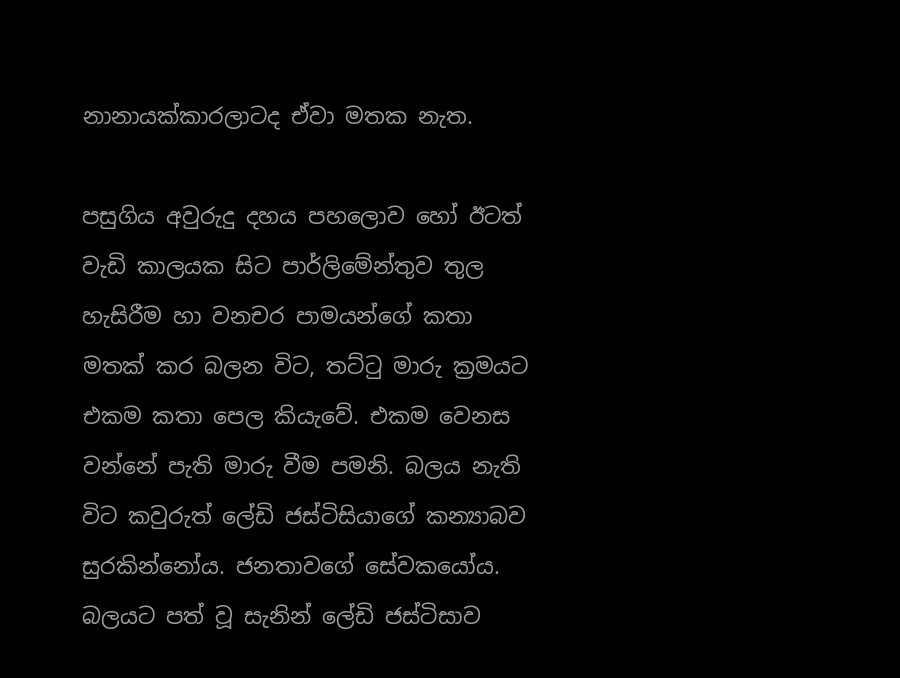නානායක්කාරලාටද ඒවා මතක නැත.

පසුගිය අවුරුදු දහය පහලොව හෝ ඊටත් වැඩි කාලයක සිට පාර්ලිමේන්තුව තුල හැසිරීම හා වනචර පාමයන්ගේ කතා මතක් කර බලන විට, තට්ටු මාරු ක්‍රමයට එකම කතා පෙල කියැවේ. එකම වෙනස වන්නේ පැති මාරු වීම පමනි. බලය නැති විට කවුරුත් ලේඩි ජස්ටිසියාගේ කන්‍යාබව සුරකින්නෝය. ජනතාවගේ සේවකයෝය. බලයට පත් වූ සැනින් ලේඩි ජස්ටිසාව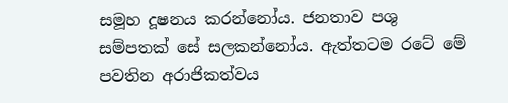සමූහ දූෂනය කරන්නෝය. ජනතාව පශු සම්පතක් සේ සලකන්නෝය. ඇත්තටම රටේ මේ පවතින අරාජිකත්වය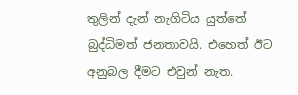තුලින් දැන් නැගිටිය යුත්තේ බුද්ධිමත් ජනතාවයි. එහෙත් ඊට අනුබල දීමට එවුන් නැත.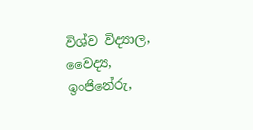විශ්ව විද්‍යාල, වෛද්‍ය, ඉංජිනේරු,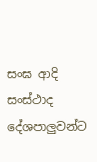සංඝ ආදි සංස්ථාද දේශපාලුවන්ට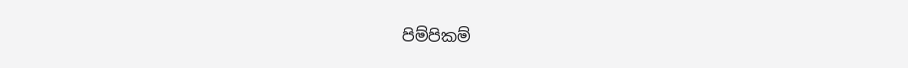පිම්පිකම්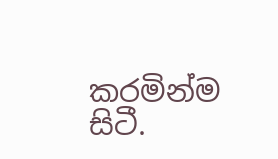කරමින්ම සිටී.